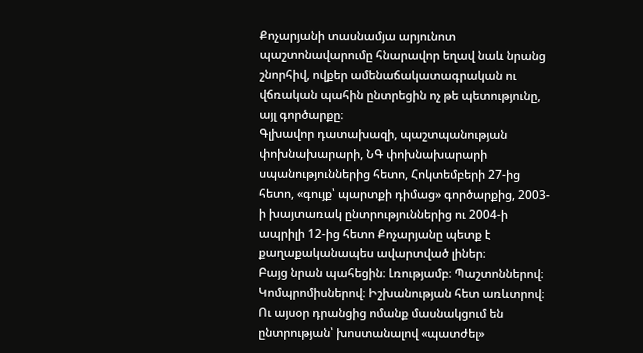Քոչարյանի տասնամյա արյունոտ պաշտոնավարումը հնարավոր եղավ նաև նրանց շնորհիվ, ովքեր ամենաճակատագրական ու վճռական պահին ընտրեցին ոչ թե պետությունը, այլ գործարքը։
Գլխավոր դատախազի, պաշտպանության փոխնախարարի, ՆԳ փոխնախարարի սպանություններից հետո, Հոկտեմբերի 27-ից հետո, «գույք՝ պարտքի դիմաց» գործարքից, 2003-ի խայտառակ ընտրություններից ու 2004-ի ապրիլի 12-ից հետո Քոչարյանը պետք է քաղաքականապես ավարտված լիներ։
Բայց նրան պահեցին։ Լռությամբ։ Պաշտոններով։ Կոմպրոմիսներով։ Իշխանության հետ առևտրով։
Ու այսօր դրանցից ոմանք մասնակցում են ընտրության՝ խոստանալով «պատժել»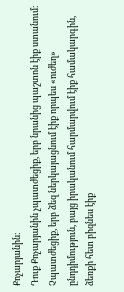Քոչարյանին։
Դուք Քոչարյանին չպատժեցիք, երբ նրանից պաշտոն էիք ստանում։ Չպատժեցիք, երբ ձեզ ներկայացնում էիք որպես «ուժեղ» ընդդիմություն, բայց իրականում հարմարվում էիք համակարգին, ձեռքի հետ բիզնես էիք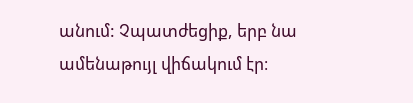անում: Չպատժեցիք, երբ նա ամենաթույլ վիճակում էր։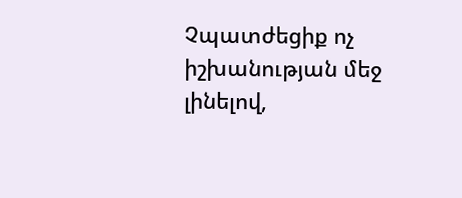Չպատժեցիք ոչ իշխանության մեջ լինելով,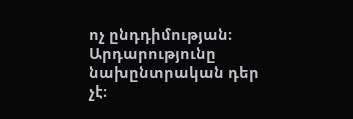ոչ ընդդիմության։
Արդարությունը նախընտրական դեր չէ։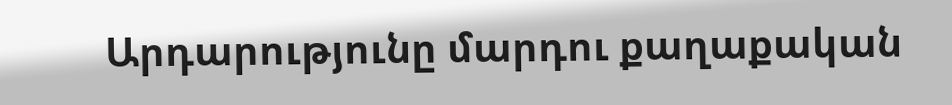Արդարությունը մարդու քաղաքական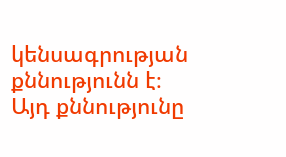կենսագրության քննությունն է։
Այդ քննությունը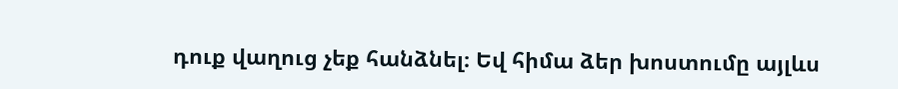դուք վաղուց չեք հանձնել։ Եվ հիմա ձեր խոստումը այլևս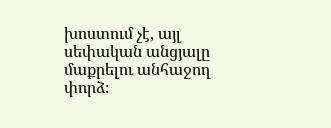խոստում չէ, այլ սեփական անցյալը մաքրելու անհաջող փորձ։